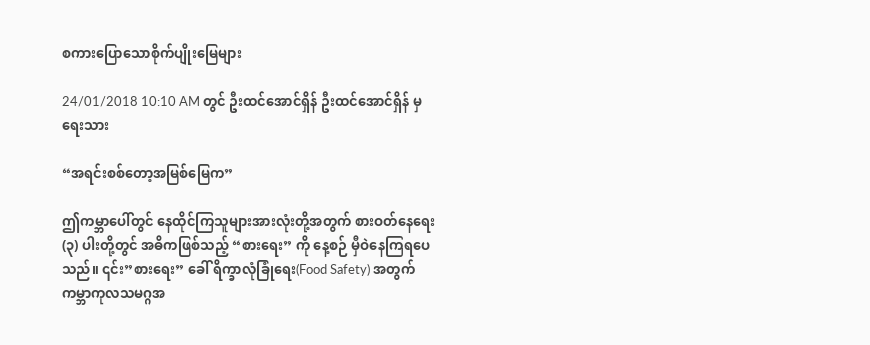စကားပြောသောစိုက်ပျိုးမြေများ

24/01/2018 10:10 AM တွင် ဦးထင်အောင်ရှိန် ဦးထင်အောင်ရှိန် မှ ရေးသား

“အရင်းစစ်တော့အမြစ်မြေက”

ဤကမ္ဘာပေါ်တွင် နေထိုင်ကြသူများအားလုံးတို့အတွက် စားဝတ်နေရေး(၃) ပါးတို့တွင် အဓိကဖြစ်သည့် “စားရေး” ကို နေ့စဉ် မှီဝဲနေကြရပေသည်။ ၎င်း”စားရေး” ခေါ် ရိက္ခာလုံခြုံရေး(Food Safety) အတွက် ကမ္ဘာကုလသမဂ္ဂအ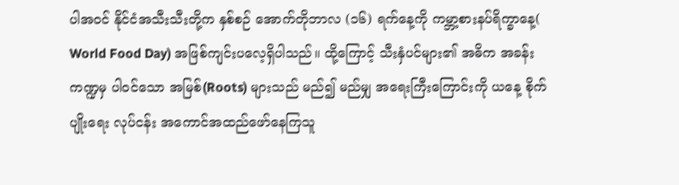ပါအဝင် နိုင်ငံအသီးသီးတို့က နှစ်စဉ် အောက်တိုဘာလ (၁၆) ရက်နေ့ကို ကမ္ဘာ့စားနပ်ရိက္ခာနေ့( World Food Day) အဖြစ်ကျင်းပလေ့ရှိပါသည်။ ထို့ကြောင့် သီးနှံပင်များ၏ အဓိက အခန်းကဏ္ဍမှ ပါဝင်သော အမြစ်(Roots) များသည် မည်၍ မည်မျှ အရေးကြီးကြောင်းကို ယနေ့ စိုက်ပျိုးရေး လုပ်ငန်း အကောင်အထည်ဖော်နေကြသူ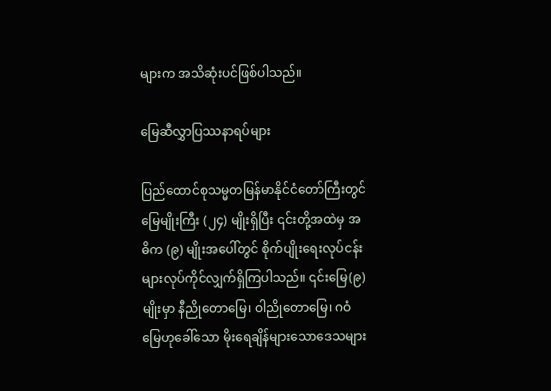များက အသိဆုံးပင်ဖြစ်ပါသည်။

မြေဆီလွှာပြဿနာရပ်များ

ပြည်ထောင်စုသမ္မတမြန်မာနိုင်ငံတော်ကြီးတွင် မြေမျိုးကြီး (၂၄) မျိုးရှိပြီး ၎င်းတို့အထဲမှ အဓိက (၉) မျိုးအပေါ်တွင် စိုက်ပျိုးရေးလုပ်ငန်းများလုပ်ကိုင်လျှက်ရှိကြပါသည်။ ၎င်းမြေ(၉)မျိုးမှာ နီညိုတောမြေ၊ ဝါညိုတောမြေ၊ ဂဝံမြေဟုခေါ်သော မိုးရေချိန်များသောဒေသများ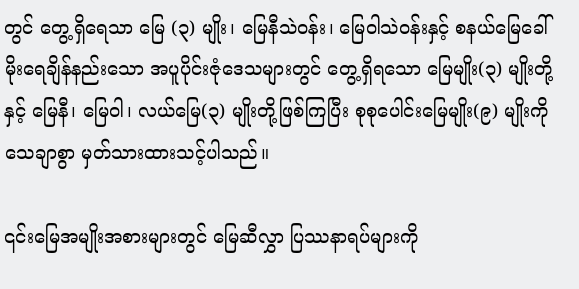တွင် တွေ့ရှိရေသာ မြေ (၃) မျိုး၊ မြေနီသဲဝန်း၊ မြေဝါသဲဝန်းနှင့် စနယ်မြေခေါ် မိုးရေချိန်နည်းသော အပူပိုင်းဇုံဒေသများတွင် တွေ့ရှိရသော မြေမျိုး(၃) မျိုးတို့နှင့် မြေနီ၊ မြေဝါ၊ လယ်မြေ(၃) မျိုးတို့ဖြစ်ကြပြီး စုစုပေါင်းမြေမျိုး(၉) မျိုးကို သေချာစွာ မှတ်သားထားသင့်ပါသည်။

၎င်းမြေအမျိုးအစားများတွင် မြေဆီလွှာ ပြဿနာရပ်များကို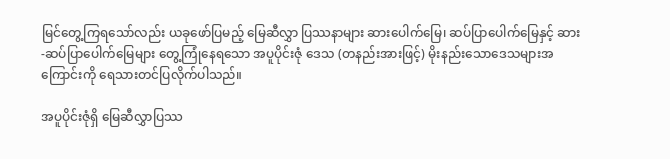မြင်တွေ့ကြရသော်လည်း ယခုဖော်ပြမည့် မြေဆီလွှာ ပြဿနာများ ဆားပေါက်မြေ၊ ဆပ်ပြာပေါက်မြေနှင့် ဆား-ဆပ်ပြာပေါက်မြေများ တွေ့ကြုံနေရသော အပူပိုင်းဇုံ ဒေသ (တနည်းအားဖြင့်) မိုးနည်းသောဒေသများအကြောင်းကို ရေသားတင်ပြလိုက်ပါသည်။

အပူပိုင်းဇုံရှိ မြေဆီလွှာပြဿ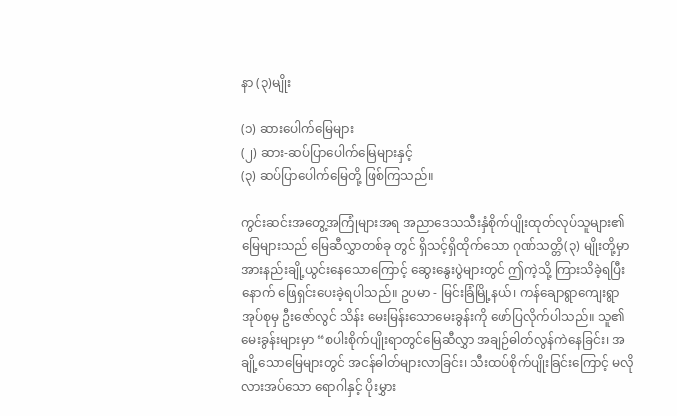နာ (၃)မျိုး

(၁) ဆားပေါက်မြေများ
(၂) ဆား-ဆပ်ပြာပေါက်မြေများနှင့်
(၃) ဆပ်ပြာပေါက်မြေတို့ ဖြစ်ကြသည်။

ကွင်းဆင်းအတွေ့အကြုံများအရ အညာဒေသသီးနှံစိုက်ပျိုးထုတ်လုပ်သူများ၏ မြေများသည် မြေဆီလွှာတစ်ခု တွင် ရှိသင့်ရှိထိုက်သော ဂုဏ်သတ္တိ(၃) မျိုးတို့မှာ အားနည်းချို့ယွင်းနေသောကြောင့် ဆွေးနွေးပွဲများတွင် ဤကဲ့သို့ ကြားသိခဲ့ရပြီးနောက် ဖြေရှင်းပေးခဲ့ရပါသည်။ ဥပမာ - မြင်းခြံမြို့နယ်၊ ကန်ချောရွာကျေးရွာအုပ်စုမှ ဦးဇော်လွင် သိန်း မေးမြန်းသောမေးခွန်းကို ဖော်ပြလိုက်ပါသည်။ သူ၏မေးခွန်းများမှာ “စပါးစိုက်ပျိုးရာတွင်မြေဆီလွှာ အချဉ်ဓါတ်လွန်ကဲနေခြင်း၊ အချို့သောမြေများတွင် အငန်ဓါတ်များလာခြင်း၊ သီးထပ်စိုက်ပျိုးခြင်းကြောင့် မလို လားအပ်သော ရောဂါနှင့် ပိုးမွှား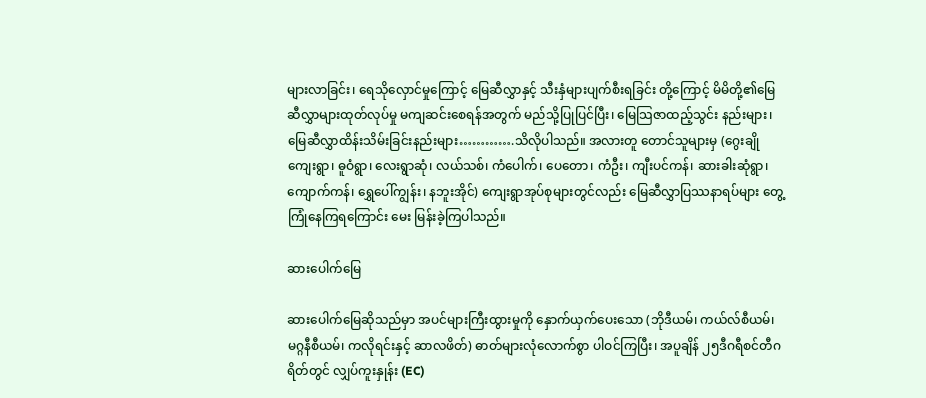များလာခြင်း၊ ရေသိုလှောင်မှုကြောင့် မြေဆီလွှာနှင့် သီးနှံများပျက်စီးရခြင်း တို့ကြောင့် မိမိတို့၏မြေဆီလွှာများထုတ်လုပ်မှု မကျဆင်းစေရန်အတွက် မည်သို့ပြုပြင်ပြီး၊ မြေသြဇာထည့်သွင်း နည်းများ၊ မြေဆီလွှာထိန်းသိမ်းခြင်းနည်းများ………….သိလိုပါသည်။ အလားတူ တောင်သူများမှ (ဂွေးချို ကျေးရွာ၊ ဓူဝံရွာ၊ လေးရွာဆုံ၊ လယ်သစ်၊ ကံပေါက်၊ ပေတော၊ ကံဦး၊ ကျီးပင်ကန်၊ ဆားခါးဆုံရွာ၊ ကျောက်ကန်၊ ရွှေပေါ်ကျွန်း၊ နဘူးအိုင်) ကျေးရွာအုပ်စုများတွင်လည်း မြေဆီလွှာပြဿနာရပ်များ တွေ့ကြုံနေကြရကြောင်း မေး မြန်းခဲ့ကြပါသည်။

ဆားပေါက်မြေ

ဆားပေါက်မြေဆိုသည်မှာ အပင်များကြီးထွားမှုကို နှောက်ယှက်ပေးသော (ဘိုဒီယမ်၊ ကယ်လ်စီယမ်၊ မဂ္ဂနီစီယမ်၊ ကလိုရင်းနှင့် ဆာလဖိတ်) ဓာတ်များလုံလောက်စွာ ပါဝင်ကြပြီး၊ အပူချိန် ၂၅ဒီဂရီစင်တီဂရိတ်တွင် လျှပ်ကူးနှုန်း (EC)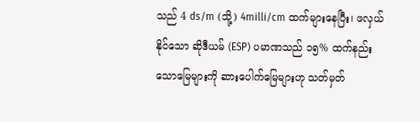သည် 4 ds/m (သို့) 4milli/cm ထက်များနေပြီး၊ ဖလှယ်နိုင်သော ဆိုဒီယမ် (ESP) ပမာဏသည် ၁၅% ထက်နည်းသောမြေများကို ဆားပေါက်မြေများဟု သတ်မှတ်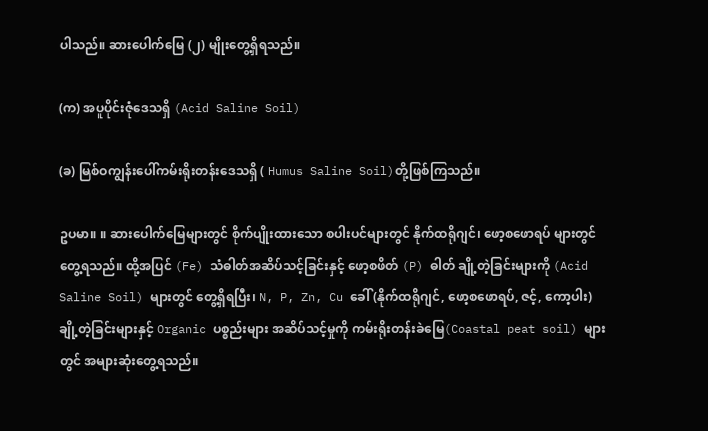ပါသည်။ ဆားပေါက်မြေ (၂) မျိုးတွေ့ရှိရသည်။

(က) အပူပိုင်းဇုံဒေသရှိ (Acid Saline Soil)

(ခ) မြစ်ဝကျွန်းပေါ်ကမ်းရိုးတန်းဒေသရှိ ( Humus Saline Soil)တို့ဖြစ်ကြသည်။

ဥပမာ။ ။ ဆားပေါက်မြေများတွင် စိုက်ပျိုးထားသော စပါးပင်များတွင် နိုက်ထရိုဂျင်၊ ဖော့စဖောရပ် များတွင် တွေ့ရသည်။ ထို့အပြင် (Fe) သံဓါတ်အဆိပ်သင့်ခြင်းနှင့် ဖော့စဖိတ် (P) ဓါတ် ချို့တဲ့ခြင်းများကို (Acid Saline Soil) များတွင် တွေ့ရှိရပြီး၊ N, P, Zn, Cu ခေါ် (နိုက်ထရိုဂျင်, ဖော့စဖောရပ်, ဇင့်, ကော့ပါး) ချို့တဲ့ခြင်းများနှင့် Organic ပစ္စည်းများ အဆိပ်သင့်မှုကို ကမ်းရိုးတန်းခဲမြေ(Coastal peat soil) များတွင် အများဆုံးတွေ့ရသည်။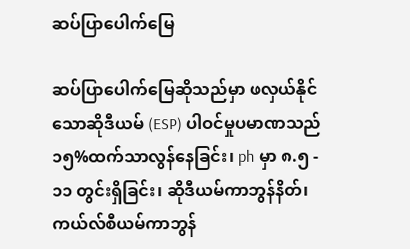ဆပ်ပြာပေါက်မြေ

ဆပ်ပြာပေါက်မြေဆိုသည်မှာ ဖလှယ်နိုင်သောဆိုဒီယမ် (ESP) ပါဝင်မှုပမာဏသည် ၁၅%ထက်သာလွန်နေခြင်း၊ ph မှာ ၈.၅ - ၁၁ တွင်းရှိခြင်း၊ ဆိုဒီယမ်ကာဘွန်နိတ်၊ ကယ်လ်စီယမ်ကာဘွန်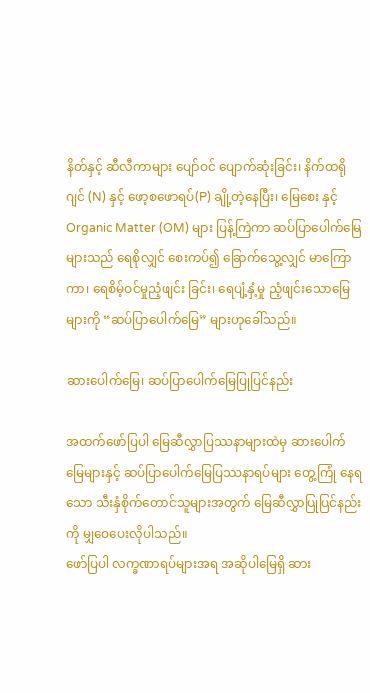နိတ်နှင့် ဆီလီကာများ ပျော်ဝင် ပျောက်ဆုံးခြင်း၊ နိက်ထရိုဂျင် (N) နှင့် ဖော့စဖောရပ်(P) ချို့တဲ့နေပြီး၊ မြေစေး နှင့် Organic Matter (OM) များ ပြန့်ကြဲကာ ဆပ်ပြာပေါက်မြေများသည် ရေစိုလျှင် စေးကပ်၍ ခြောက်သွေ့လျှင် မာကြောကာ၊ ရေစိမ့်ဝင်မှုညံ့ဖျင်း ခြင်း၊ ရေပျံ့နှံ့မှု ညံ့ဖျင်းသောမြေများကို “ဆပ်ပြာပေါက်မြေ” များဟုခေါ်သည်။

ဆားပေါက်မြေ၊ ဆပ်ပြာပေါက်မြေပြုပြင်နည်း

အထက်ဖော်ပြပါ မြေဆီလွှာပြဿနာများထဲမှ ဆားပေါက်မြေများနှင့် ဆပ်ပြာပေါက်မြေပြဿနာရပ်များ တွေ့ကြုံ နေရသော သီးနှံစိုက်တောင်သူများအတွက် မြေဆီလွှာပြုပြင်နည်းကို မျှဝေပေးလိုပါသည်။
ဖော်ပြပါ လက္ခဏာရပ်များအရ အဆိုပါမြေရှိ ဆား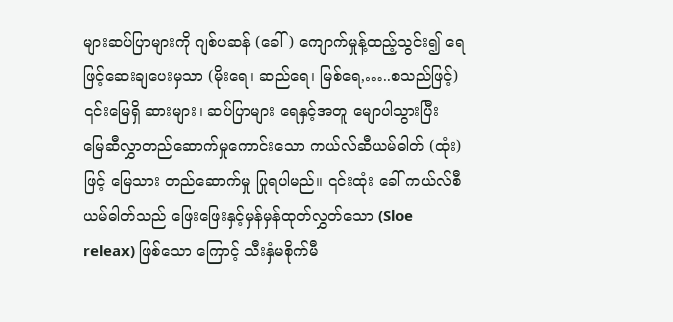များဆပ်ပြာများကို ဂျစ်ပဆန် (ခေါ်) ကျောက်မှုန့်ထည့်သွင်း၍ ရေဖြင့်ဆေးချပေးမှသာ (မိုးရေ၊ ဆည်ရေ၊ မြစ်ရေ,…..စသည်ဖြင့်) ၎င်းမြေရှိ ဆားများ၊ ဆပ်ပြာများ ရေနှင့်အတူ မျောပါသွားပြီး မြေဆီလွှာတည်ဆောက်မှုကောင်းသော ကယ်လ်ဆီယမ်ဓါတ် (ထုံး) ဖြင့် မြေသား တည်ဆောက်မှု ပြုရပါမည်။ ၎င်းထုံး ခေါ် ကယ်လ်စီယမ်ဓါတ်သည် ဖြေးဖြေးနှင့်မှန်မှန်ထုတ်လွှတ်သော (Sloe releax) ဖြစ်သော ကြောင့် သီးနှံမစိုက်မီ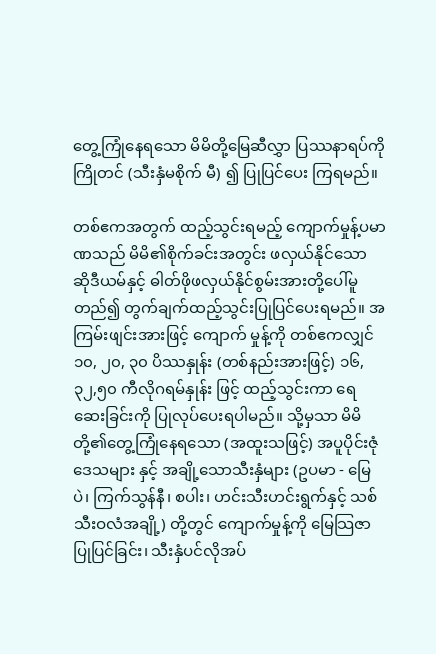တွေ့ကြုံနေရသော မိမိတို့မြေဆီလွှာ ပြဿနာရပ်ကို ကြိုတင် (သီးနှံမစိုက် မီ) ၍ ပြုပြင်ပေး ကြရမည်။

တစ်ဧကအတွက် ထည့်သွင်းရမည့် ကျောက်မှုန့်ပမာဏသည် မိမိ၏စိုက်ခင်းအတွင်း ဖလှယ်နိုင်သော ဆိုဒီယမ်နှင့် ဓါတ်ဖိုဖလှယ်နိုင်စွမ်းအားတို့ပေါ်မူတည်၍ တွက်ချက်ထည့်သွင်းပြုပြင်ပေးရမည်။ အကြမ်းဖျင်းအားဖြင့် ကျောက် မှုန့်ကို တစ်ဧကလျှင် ၁၀, ၂၀, ၃၀ ပိဿနှုန်း (တစ်နည်းအားဖြင့်) ၁၆,၃၂,၅၀ ကီလိုဂရမ်နှုန်း ဖြင့် ထည့်သွင်းကာ ရေဆေးခြင်းကို ပြုလုပ်ပေးရပါမည်။ သို့မှသာ မိမိတို့၏တွေ့ကြုံနေရသော (အထူးသဖြင့်) အပူပိုင်းဇုံ ဒေသများ နှင့် အချို့သောသီးနှံများ (ဥပမာ - မြေပဲ၊ ကြက်သွန်နီ၊ စပါး၊ ဟင်းသီးဟင်းရွက်နှင့် သစ်သီးဝလံအချို့) တို့တွင် ကျောက်မှုန့်ကို မြေသြဇာပြုပြင်ခြင်း၊ သီးနှံပင်လိုအပ်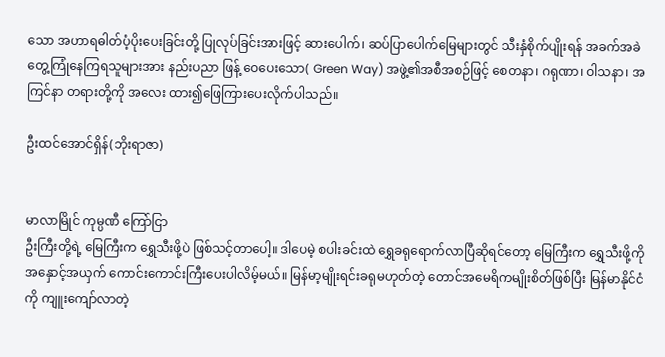သော အဟာရဓါတ်ပံ့ပိုးပေးခြင်းတို့ ပြုလုပ်ခြင်းအားဖြင့် ဆားပေါက်၊ ဆပ်ပြာပေါက်မြေများတွင် သီးနှံစိုက်ပျိုးရန် အခက်အခဲတွေ့ကြုံနေကြရသူများအား နည်းပညာ ဖြန့် ဝေပေးသော( Green Way) အဖွဲ့၏အစီအစဉ်ဖြင့် စေတနာ၊ ဂရုဏာ၊ ဝါသနာ၊ အကြင်နာ တရားတို့ကို အလေး ထား၍ဖြေကြားပေးလိုက်ပါသည်။

ဦးထင်အောင်ရှိန်(ဘိုးရာဇာ)


မာလာမြိုင် ကုမ္ပဏီ ကြော်ငြာ
ဦးကြီးတို့ရဲ့ မြေကြီးက ရွှေသီးဖို့ပဲ ဖြစ်သင့်တာပေါ့။ ဒါပေမဲ့ စပါးခင်းထဲ ရွှေခရုရောက်လာပြီဆိုရင်တော့ မြေကြီးက ရွှေသီးဖို့ကို အနှောင့်အယှက် ကောင်းကောင်းကြီးပေးပါလိမ့်မယ်။ မြန်မာ့မျိုးရင်းခရုမဟုတ်တဲ့ တောင်အမေရိကမျိုးစိတ်ဖြစ်ပြီး မြန်မာနိုင်ငံကို ကျူးကျော်လာတဲ့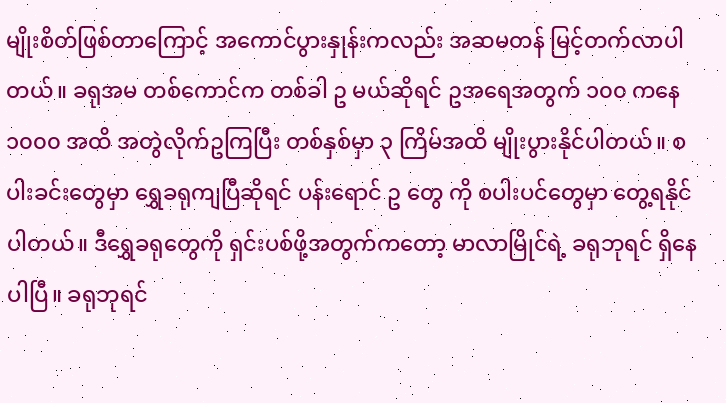မျိုးစိတ်ဖြစ်တာကြောင့် အကောင်ပွားနှုန်းကလည်း အဆမတန် မြင့်တက်လာပါတယ်။ ခရုအမ တစ်ကောင်က တစ်ခါ ဥ မယ်ဆိုရင် ဥအရေအတွက် ၁၀၀ ကနေ ၁၀၀၀ အထိ အတွဲလိုက်ဥကြပြီး တစ်နှစ်မှာ ၃ ကြိမ်အထိ မျိုးပွားနိုင်ပါတယ်။ စပါးခင်းတွေမှာ ရွှေခရုကျပြီဆိုရင် ပန်းရောင် ဥ တွေ ကို စပါးပင်တွေမှာ တွေ့ရနိုင်ပါတယ်။ ဒီရွှေခရုတွေကို ရှင်းပစ်ဖို့အတွက်ကတော့ မာလာမြိုင်ရဲ့ ခရုဘုရင် ရှိနေပါပြီ။ ခရုဘုရင်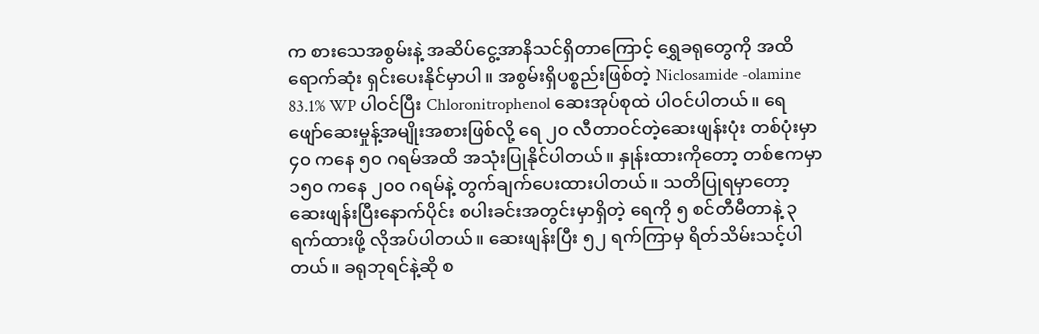က စားသေအစွမ်းနဲ့ အဆိပ်ငွေ့အာနိသင်ရှိတာကြောင့် ရွှေခရုတွေကို အထိရောက်ဆုံး ရှင်းပေးနိုင်မှာပါ။ အစွမ်းရှိပစ္စည်းဖြစ်တဲ့ Niclosamide -olamine 83.1% WP ပါဝင်ပြီး Chloronitrophenol ဆေးအုပ်စုထဲ ပါဝင်ပါတယ်။ ရေဖျော်ဆေးမှုန့်အမျိုးအစားဖြစ်လို့ ရေ ၂၀ လီတာဝင်တဲ့ဆေးဖျန်းပုံး တစ်ပုံးမှာ ၄၀ ကနေ ၅၀ ဂရမ်အထိ အသုံးပြုနိုင်ပါတယ်။ နှုန်းထားကိုတော့ တစ်ဧကမှာ ၁၅၀ ကနေ ၂၀၀ ဂရမ်နဲ့ တွက်ချက်ပေးထားပါတယ်။ သတိပြုရမှာတော့ ဆေးဖျန်းပြီးနောက်ပိုင်း စပါးခင်းအတွင်းမှာရှိတဲ့ ရေကို ၅ စင်တီမီတာနဲ့ ၃ ရက်ထားဖို့ လိုအပ်ပါတယ်။ ဆေးဖျန်းပြီး ၅၂ ရက်ကြာမှ ရိတ်သိမ်းသင့်ပါတယ်။ ခရုဘုရင်နဲ့ဆို စ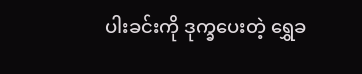ပါးခင်းကို ဒုက္ခပေးတဲ့ ရွှေခ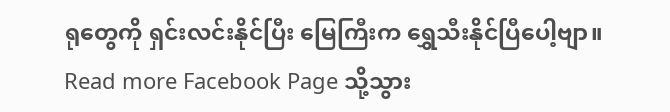ရုတွေကို ရှင်းလင်းနိုင်ပြီး မြေကြီးက ရွှေသီးနိုင်ပြီပေါ့ဗျာ။
Read more Facebook Page သို့သွား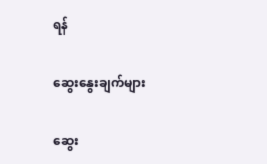ရန်

ဆွေးနွေးချက်များ

ဆွေး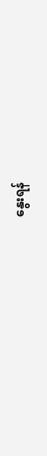နွေးရန်